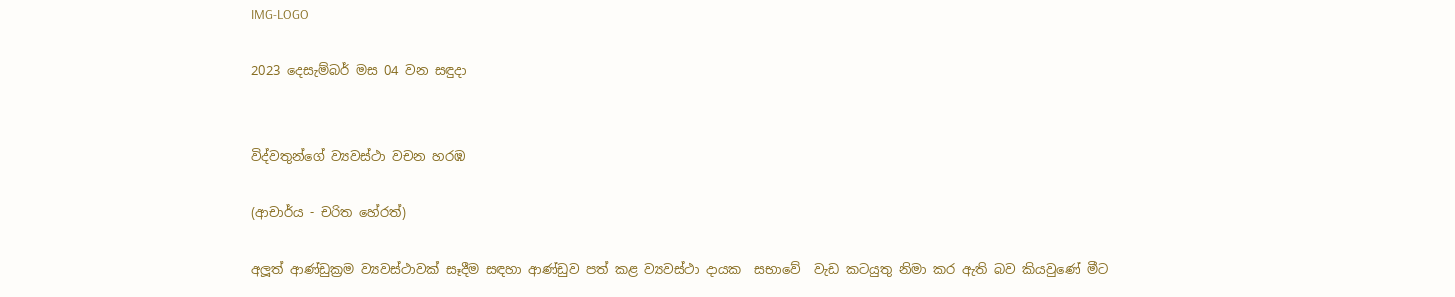IMG-LOGO

2023 දෙසැම්බර් මස 04 වන සඳුදා


විද්වතුන්ගේ ව්‍යවස්ථා වචන හරඹ

(ආචාර්ය - චරිත හේරත්)

අලූත් ආණ්ඩුක්‍රම ව්‍යවස්ථාවක් සෑදීම සඳහා ආණ්ඩුව පත් කළ ව්‍යවස්ථා දායක  සභාවේ  වැඩ කටයුතු නිමා කර ඇති බව කියවුණේ මීට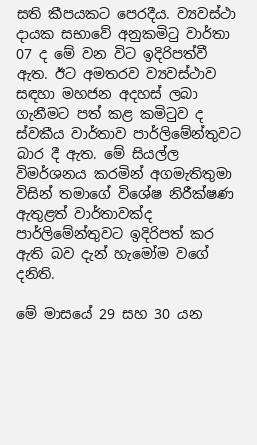සති කීපයකට පෙරදීය. ව්‍යවස්ථා දායක සභාවේ අනුකමිටු වාර්තා 07 ද මේ වන විට ඉදිරිපත්වී ඇත. ඊට අමතරව ව්‍යවස්ථාව සඳහා මහජන අදහස් ලබා ගැනීමට පත් කළ කමිටුව ද ස්වකීය වාර්තාව පාර්ලිමේන්තුවට බාර දී ඇත. මේ සියල්ල විමර්ශනය කරමින් අගමැතිතුමා විසින් තමාගේ විශේෂ නිරීක්ෂණ ඇතුළත් වාර්තාවක්ද පාර්ලිමේන්තුවට ඉදිරිපත් කර ඇති බව දැන් හැමෝම වගේ දනිති.

මේ මාසයේ 29 සහ 30 යන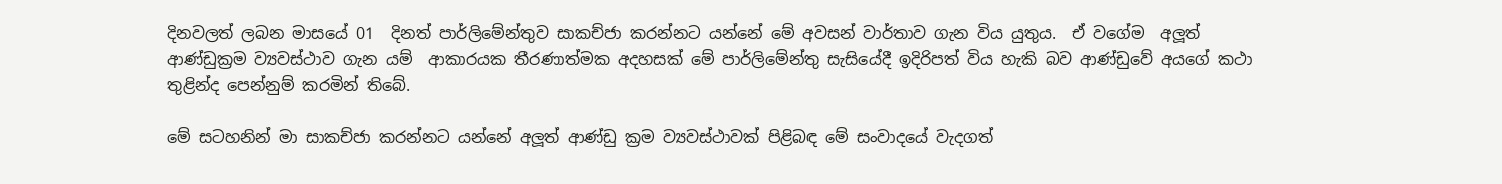දිනවලත් ලබන මාසයේ 01  දිනත් පාර්ලිමේන්තුව සාකච්ජා කරන්නට යන්නේ මේ අවසන් වාර්තාව ගැන විය යුතුය.  ඒ වගේම  අලූත් ආණ්ඩුක්‍රම ව්‍යවස්ථාව ගැන යම්  ආකාරයක තීරණාත්මක අදහසක් මේ පාර්ලිමේන්තු සැසියේදී ඉදිරිපත් විය හැකි බව ආණ්ඩුවේ අයගේ කථා තුළින්ද පෙන්නුම් කරමින් තිබේ.

මේ සටහනින් මා සාකච්ජා කරන්නට යන්නේ අලූත් ආණ්ඩු ක්‍රම ව්‍යවස්ථාවක් පිළිබඳ මේ සංවාදයේ වැදගත්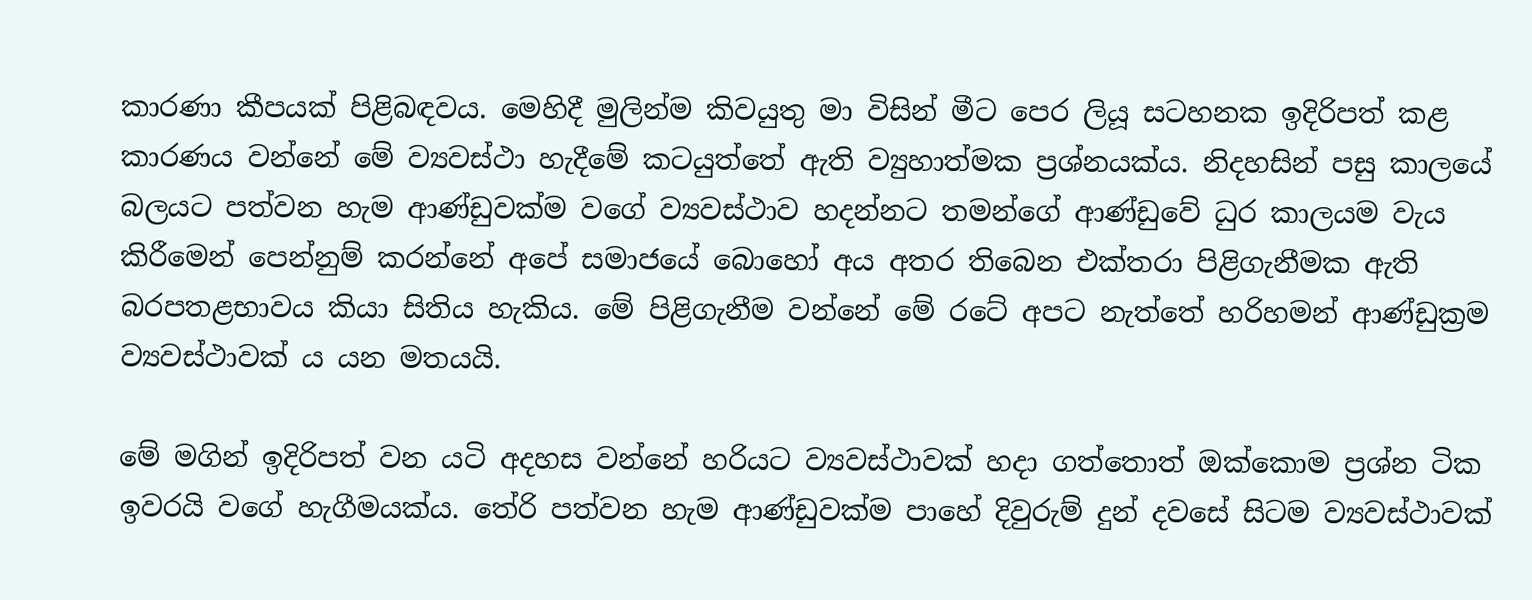කාරණා කීපයක් පිළිබඳවය. මෙහිදී මුලින්ම කිවයුතු මා විසින් මීට පෙර ලියූ සටහනක ඉදිරිපත් කළ කාරණය වන්නේ මේ ව්‍යවස්ථා හැදීමේ කටයුත්තේ ඇති ව්‍යුහාත්මක ප්‍රශ්නයක්ය. නිදහසින් පසු කාලයේ බලයට පත්වන හැම ආණ්ඩුවක්ම වගේ ව්‍යවස්ථාව හදන්නට තමන්ගේ ආණ්ඩුවේ ධුර කාලයම වැය කිරීමෙන් පෙන්නුම් කරන්නේ අපේ සමාජයේ බොහෝ අය අතර තිබෙන එක්තරා පිළිගැනීමක ඇති බරපතළභාවය කියා සිතිය හැකිය. මේ පිළිගැනීම වන්නේ මේ රටේ අපට නැත්තේ හරිහමන් ආණ්ඩුක්‍රම ව්‍යවස්ථාවක් ය යන මතයයි.

මේ මගින් ඉදිරිපත් වන යටි අදහස වන්නේ හරියට ව්‍යවස්ථාවක් හදා ගත්තොත් ඔක්කොම ප්‍රශ්න ටික ඉවරයි වගේ හැගීමයක්ය. තේරි පත්වන හැම ආණ්ඩුවක්ම පාහේ දිවුරුම් දුන් දවසේ සිටම ව්‍යවස්ථාවක්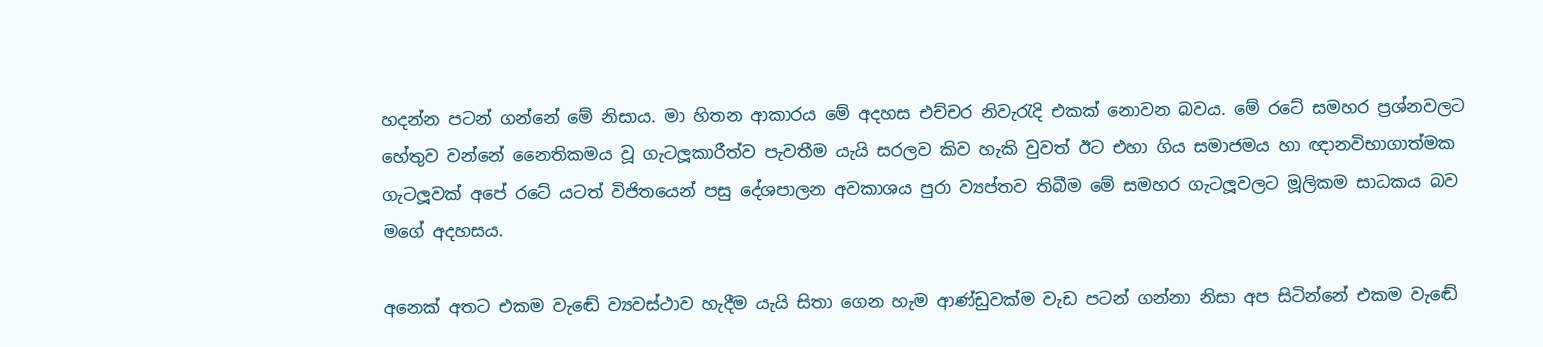හදන්න පටන් ගන්නේ මේ නිසාය. මා හිතන ආකාරය මේ අදහස එච්චර නිවැරැදි එකක් නොවන බවය. මේ රටේ සමහර ප්‍රශ්නවලට හේතුව වන්නේ නෛතිකමය වූ ගැටලූකාරීත්ව පැවතීම යැයි සරලව කිව හැකි වුවත් ඊට එහා ගිය සමාජමය හා ඥානවිභාගාත්මක  ගැටලූවක් අපේ රටේ යටත් විජිතයෙන් පසු දේශපාලන අවකාශය පුරා ව්‍යප්තව තිබීම මේ සමහර ගැටලූවලට මූලිකම සාධකය බව මගේ අදහසය.

අනෙක් අතට එකම වැඬේ ව්‍යවස්ථාව හැදීම යැයි සිතා ගෙන හැම ආණ්ඩුවක්ම වැඩ පටන් ගන්නා නිසා අප සිටින්නේ එකම වැඬේ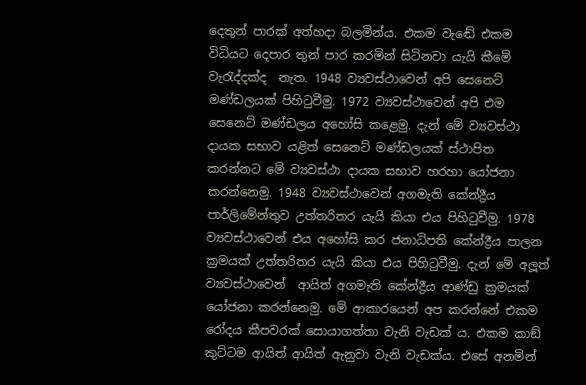දෙතුන් පාරක් අත්හදා බලමින්ය. එකම වැඬේ එකම විධියට දෙපාර තුන් පාර කරමින් සිටිනවා යැයි කීමේ වැරැද්දක්ද  නැත. 1948 ව්‍යවස්ථාවෙන් අපි සෙනෙට් මණ්ඩලයක් පිහිටුවීමු. 1972 ව්‍යවස්ථාවෙන් අපි එම සෙනෙට් මණ්ඩලය අහෝසි කළෙමු. දැන් මේ ව්‍යවස්ථා දායක සභාව යළිත් සෙනෙට් මණ්ඩලයක් ස්ථාපිත කරන්නට මේ ව්‍යවස්ථා දායක සභාව හරහා යෝජනා කරන්නෙමු. 1948 ව්‍යවස්ථාවෙන් අගමැති කේන්ද්‍රීය පාර්ලිමේන්තුව උත්තරිතර යැයි කියා එය පිහිටුවීමු. 1978 ව්‍යවස්ථාවෙන් එය අහෝසි කර ජනාධිපති කේන්ද්‍රීය පාලන ක්‍රමයක් උත්තරිතර යැයි කියා එය පිහිටුවීමු. දැන් මේ අලූත් ව්‍යවස්ථාවෙන්  ආයිත් අගමැති කේන්ද්‍රීය ආණ්ඩු ක්‍රමයක් යෝජනා කරන්නෙමු. මේ ආකාරයෙන් අප කරන්නේ එකම රෝදය කීපවරක් සොයාගත්තා වැනි වැඩක් ය. එකම කාඞ් කුට්ටම ආයිත් ආයිත් ඇනුවා වැනි වැඩක්ය. එසේ අනමින්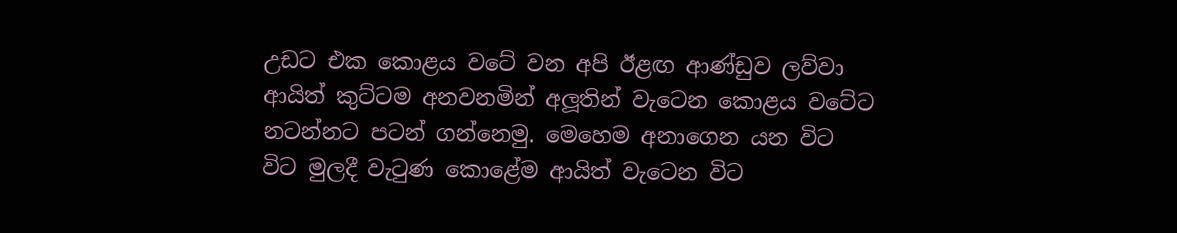උඩට එක කොළය වටේ වන අපි ඊළඟ ආණ්ඩුව ලව්වා ආයිත් කුට්ටම අනවනමින් අලූතින් වැටෙන කොළය වටේට නටන්නට පටන් ගන්නෙමු. මෙහෙම අනාගෙන යන විට  විට මුලදී වැටුණ කොළේම ආයිත් වැටෙන විට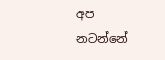අප නටන්නේ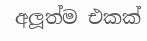අලූත්ම එකක්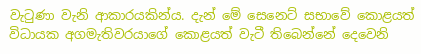වැටුණා වැනි ආකාරයකින්ය. දැන් මේ සෙනෙට් සභාවේ කොළයත් විධායක අගමැතිවරයාගේ කොළයත් වැටී තිබෙන්නේ දෙවෙනි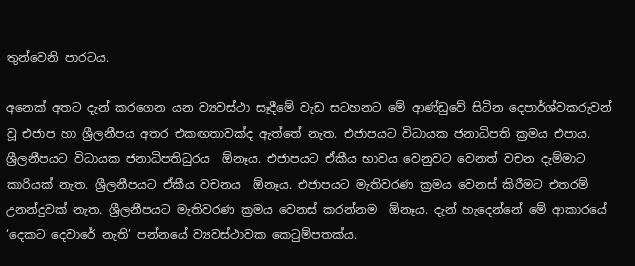තුන්වෙනි පාරටය.

අනෙක් අතට දැන් කරගෙන යන ව්‍යවස්ථා සෑදීමේ වැඩ සටහනට මේ ආණ්ඩුවේ සිටින දෙපාර්ශ්වකරුවන් වූ එජාප හා ශ්‍රීලනීපය අතර එකඟතාවක්ද ඇත්තේ නැත. එජාපයට විධායක ජනාධිපති ක්‍රමය එපාය. ශ්‍රීලනීපයට විධායක ජනාධිපතිධුරය  ඕනෑය. එජාපයට ඒකීය භාවය වෙනුවට වෙනත් වචන දැම්මාට කාරියක් නැත. ශ්‍රීලනීපයට ඒකීය වචනය  ඕනෑය. එජාපයට මැතිවරණ ක්‍රමය වෙනස් කිරීමට එතරම් උනන්දුවක් නැත. ශ්‍රීලනීපයට මැතිවරණ ක්‍රමය වෙනස් කරන්නම  ඕනෑය. දැන් හැදෙන්නේ මේ ආකාරයේ ‘දෙකට දෙවාරේ නැති’ පන්නයේ ව්‍යවස්ථාවක කෙටුම්පතක්ය.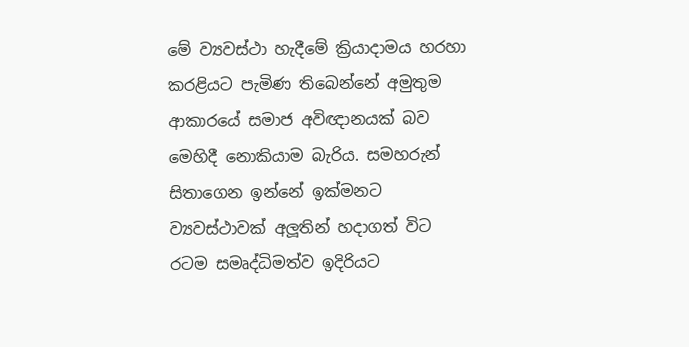මේ ව්‍යවස්ථා හැදීමේ ක්‍රියාදාමය හරහා කරළියට පැමිණ තිබෙන්නේ අමුතුම ආකාරයේ සමාජ අවිඥානයක් බව මෙහිදී නොකියාම බැරිය. සමහරුන් සිතාගෙන ඉන්නේ ඉක්මනට ව්‍යවස්ථාවක් අලූතින් හදාගත් විට රටම සමෘද්ධිමත්ව ඉදිරියට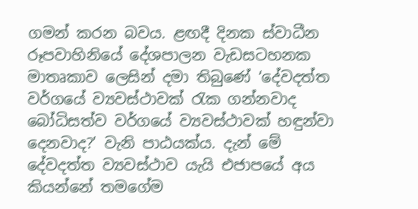ගමන් කරන බවය. ළඟදී දිනක ස්වාධීන රූපවාහිනියේ දේශපාලන වැඩසටහනක මාතෘකාව ලෙසින් දමා තිබුණේ ‘දේවදත්ත වර්ගයේ ව්‍යවස්ථාවක් රැක ගන්නවාද බෝධිසත්ව වර්ගයේ ව්‍යවස්ථාවක් හඳුන්වා දෙනවාද?’ වැනි පාඨයක්ය. දැන් මේ දේවදත්ත ව්‍යවස්ථාව යැයි එජාපයේ අය කියන්නේ තමගේම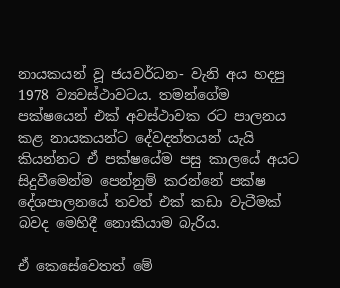නායකයන් වූ ජයවර්ධන- වැනි අය හදපු 1978 ව්‍යවස්ථාවටය. තමන්ගේම පක්ෂයෙන් එක් අවස්ථාවක රට පාලනය කළ නායකයන්ට දේවදත්තයන් යැයි කියන්නට ඒ පක්ෂයේම පසු කාලයේ අයට  සිදුවීමෙන්ම පෙන්නුම් කරන්නේ පක්ෂ දේශපාලනයේ තවත් එක් කඩා වැටීමක් බවද මෙහිදී නොකියාම බැරිය.

ඒ කෙසේවෙතත් මේ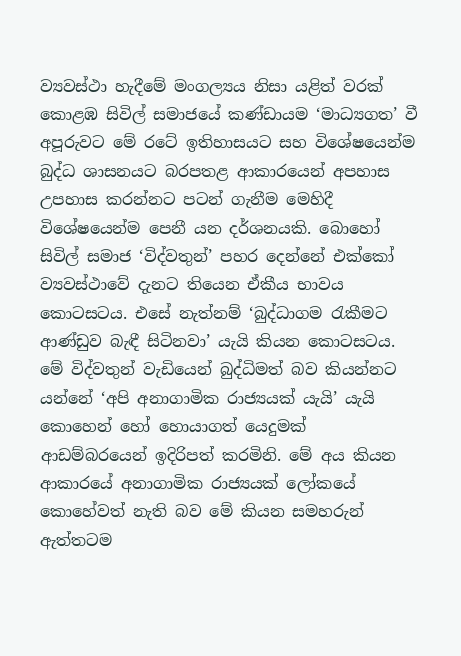ව්‍යවස්ථා හැදීමේ මංගල්‍යය නිසා යළිත් වරක් කොළඹ සිවිල් සමාජයේ කණ්ඩායම ‘මාධ්‍යගත’ වී අපූරුවට මේ රටේ ඉතිහාසයට සහ විශේෂයෙන්ම බුද්ධ ශාසනයට බරපතළ ආකාරයෙන් අපහාස උපහාස කරන්නට පටන් ගැනීම මෙහිදී විශේෂයෙන්ම පෙනී යන දර්ශනයකි. බොහෝ සිවිල් සමාජ ‘විද්වතුන්’ පහර දෙන්නේ එක්කෝ ව්‍යවස්ථාවේ දැනට තියෙන ඒකීය භාවය කොටසටය. එසේ නැත්නම් ‘බුද්ධාගම රැකීමට ආණ්ඩුව බැඳී සිටිනවා’ යැයි කියන කොටසටය. මේ විද්වතුන් වැඩියෙන් බුද්ධිමත් බව කියන්නට යන්නේ ‘අපි අනාගාමික රාජ්‍යයක් යැයි’ යැයි කොහෙන් හෝ හොයාගත් යෙදුමක් ආඩම්බරයෙන් ඉදිරිපත් කරමිනි. මේ අය කියන ආකාරයේ අනාගාමික රාජ්‍යයක් ලෝකයේ කොහේවත් නැති බව මේ කියන සමහරුන් ඇත්තටම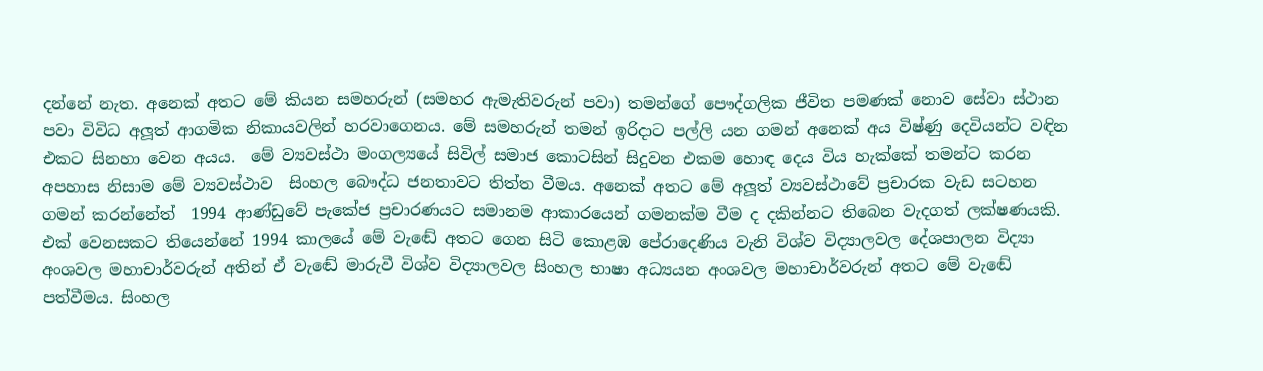දන්නේ නැත. අනෙක් අතට මේ කියන සමහරුන් (සමහර ඇමැතිවරුන් පවා) තමන්ගේ පෞද්ගලික ජීවිත පමණක් නොව සේවා ස්ථාන පවා විවිධ අලූත් ආගමික නිකායවලින් හරවාගෙනය. මේ සමහරුන් තමන් ඉරිදාට පල්ලි යන ගමන් අනෙක් අය විෂ්ණු දෙවියන්ට වඳින එකට සිනහා වෙන අයය.  මේ ව්‍යවස්ථා මංගල්‍යයේ සිවිල් සමාජ කොටසින් සිදුවන එකම හොඳ දෙය විය හැක්කේ තමන්ට කරන අපහාස නිසාම මේ ව්‍යවස්ථාව  සිංහල බෞද්ධ ජනතාවට තිත්ත වීමය. අනෙක් අතට මේ අලූත් ව්‍යවස්ථාවේ ප්‍රචාරක වැඩ සටහන ගමන් කරන්නේත්  1994 ආණ්ඩුවේ පැකේජ ප්‍රචාරණයට සමානම ආකාරයෙන් ගමනක්ම වීම ද දකින්නට තිබෙන වැදගත් ලක්ෂණයකි. එක් වෙනසකට තියෙන්නේ 1994 කාලයේ මේ වැඬේ අතට ගෙන සිටි කොළඹ පේරාදෙණිය වැනි විශ්ව විද්‍යාලවල දේශපාලන විද්‍යා අංශවල මහාචාර්වරුන් අතින් ඒ වැඬේ මාරුවී විශ්ව විද්‍යාලවල සිංහල භාෂා අධ්‍යයන අංශවල මහාචාර්වරුන් අතට මේ වැඬේ පත්වීමය. සිංහල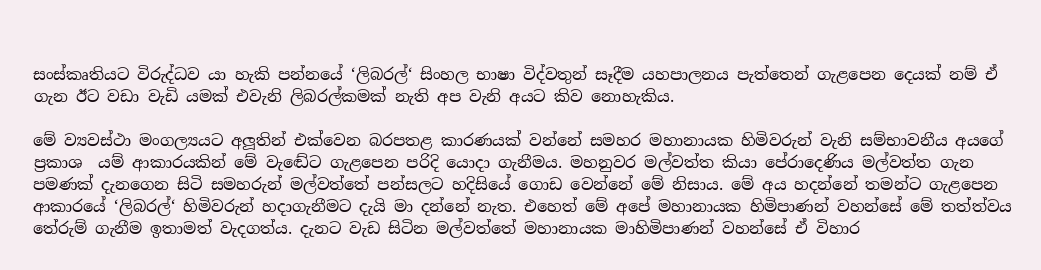සංස්කෘතියට විරුද්ධව යා හැකි පන්නයේ ‘ලිබරල්‘ සිංහල භාෂා විද්වතුන් සෑදීම යහපාලනය පැත්තෙන් ගැළපෙන දෙයක් නම් ඒ ගැන ඊට වඩා වැඩි යමක් එවැනි ලිබරල්කමක් නැති අප වැනි අයට කිව නොහැකිය.

මේ ව්‍යවස්ථා මංගල්‍යයට අලූතින් එක්වෙන බරපතළ කාරණයක් වන්නේ සමහර මහානායක හිමිවරුන් වැනි සම්භාවනීය අයගේ ප්‍රකාශ  යම් ආකාරයකින් මේ වැඬේට ගැළපෙන පරිදි යොදා ගැනීමය. මහනුවර මල්වත්ත කියා පේරාදෙණිය මල්වත්ත ගැන පමණක් දැනගෙන සිටි සමහරුන් මල්වත්තේ පන්සලට හදිසියේ ගොඩ වෙන්නේ මේ නිසාය. මේ අය හදන්නේ තමන්ට ගැළපෙන ආකාරයේ ‘ලිබරල්‘ හිමිවරුන් හදාගැනීමට දැයි මා දන්නේ නැත. එහෙත් මේ අපේ මහානායක හිමිපාණන් වහන්සේ මේ තත්ත්වය තේරුම් ගැනීම ඉතාමත් වැදගත්ය. දැනට වැඩ සිටින මල්වත්තේ මහානායක මාහිමිපාණන් වහන්සේ ඒ විහාර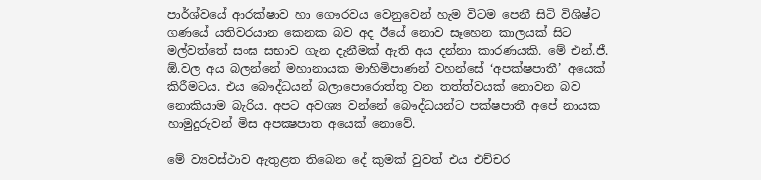පාර්ශ්වයේ ආරක්ෂාව හා ගෞරවය වෙනුවෙන් හැම විටම පෙනී සිටි විශිෂ්ට ගණයේ යතිවරයාන කෙනක බව අද ඊයේ නොව සෑහෙන කාලයක් සිට මල්වත්තේ සංඝ සභාව ගැන දැනීමක් ඇති අය දන්නා කාරණයකි. මේ එන්.ජී. ඕ.වල අය බලන්නේ මහානායක මාහිමිපාණන් වහන්සේ ‘අපක්ෂපාතී’ අයෙක් කිරීමටය. එය බෞද්ධයන් බලාපොරොත්තු වන තත්ත්වයක් නොවන බව නොකියාම බැරිය. අපට අවශ්‍ය වන්නේ බෞද්ධයන්ට පක්ෂපාතී අපේ නායක හාමුදුරුවන් මිස අපක්‍ෂපාත අයෙක් නොවේ.

මේ ව්‍යවස්ථාව ඇතුළත තිබෙන දේ කුමක් වුවත් එය එච්චර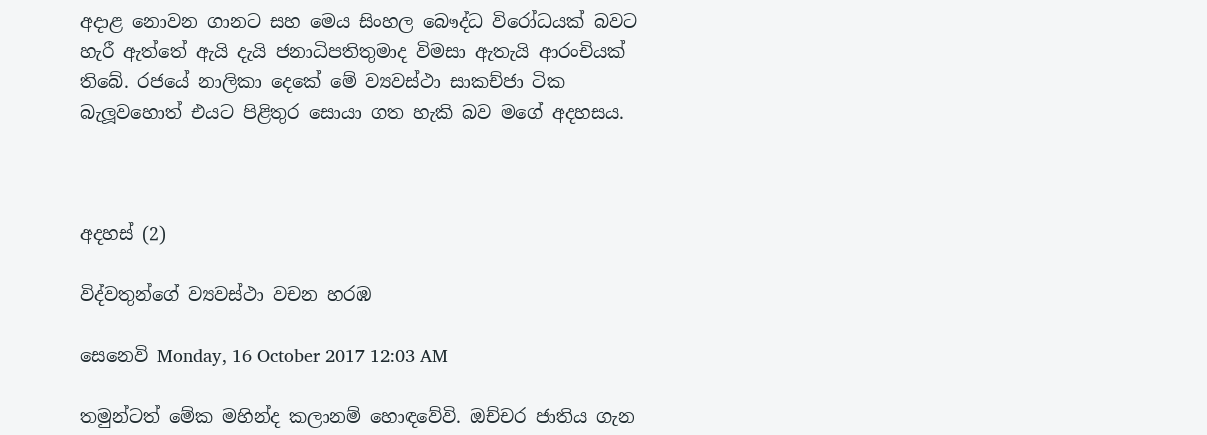අදාළ නොවන ගානට සහ මෙය සිංහල බෞද්ධ විරෝධයක් බවට හැරී ඇත්තේ ඇයි දැයි ජනාධිපතිතුමාද විමසා ඇතැයි ආරංචියක් තිබේ. රජයේ නාලිකා දෙකේ මේ ව්‍යවස්ථා සාකච්ජා ටික බැලූවහොත් එයට පිළිතුර සොයා ගත හැකි බව මගේ අදහසය.



අදහස් (2)

විද්වතුන්ගේ ව්‍යවස්ථා වචන හරඹ

සෙනෙවි Monday, 16 October 2017 12:03 AM

තමුන්ටත් මේක මහින්ද කලානම් හොඳවේවි. ඔච්චර ජාතිය ගැන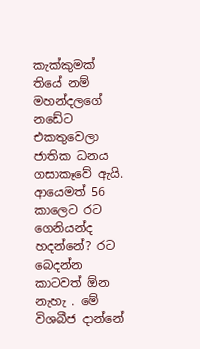කැක්කුමක් තියේ නම් මහන්දලගේ නඩේට එකතුවෙලා ජාතික ධනය ගසාකෑවේ ඇයි. ආයෙමත් 56 කාලෙට රට ගෙනියන්ද හදන්නේ? රට බෙදන්න කාටවත් ඕන නැහැ . මේ විශබීජ දාන්නේ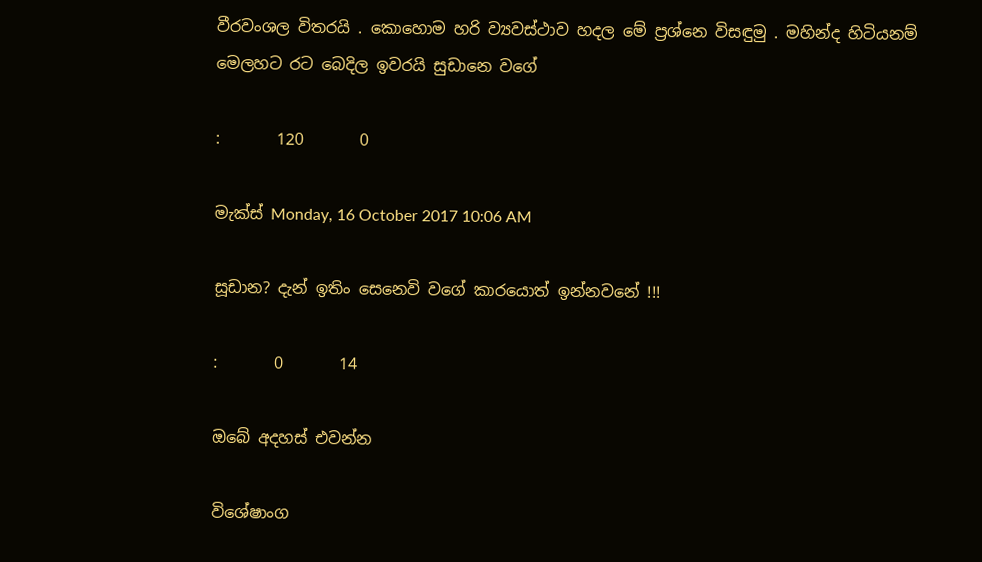වීරවංශල විතරයි . කොහොම හරි ව්‍යවස්ථාව හදල මේ ප්‍රශ්නෙ විසඳුමු . මහින්ද හිටියනම් මෙලහට රට ‍බෙදිල ඉවරයි සුඩානෙ වගේ

:       120       0

මැක්ස් Monday, 16 October 2017 10:06 AM

සූඩා‌න? දැන් ඉතිං ‌සෙන‍ෙවි වගේ කාර‌යොත් ඉන්න‌ව‌නේ !!!

:       0       14

ඔබේ අදහස් එවන්න

විශේෂාංග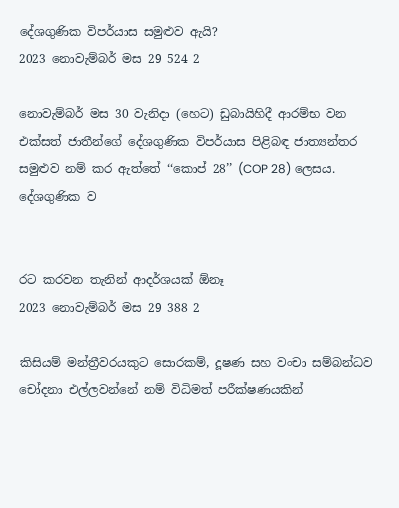දේශගුණික විපර්යාස සමුළුව ඇයි?
2023 නොවැම්බර් මස 29 524 2

නොවැම්බර් මස 30 වැනිදා (හෙට) ඩුබායිහිදී ආරම්භ වන එක්සත් ජාතීන්ගේ දේශගුණික විපර්යාස පිළිබඳ ජාත්‍යන්තර සමුළුව නම් කර ඇත්තේ ‘‘කොප් 28’’ (COP 28) ලෙසය. දේශගුණික ව


රට කරවන තැනින් ආදර්ශයක් ඕනෑ
2023 නොවැම්බර් මස 29 388 2

කිසියම් මන්ත්‍රීවරයකුට සොරකම්, දූෂණ සහ වංචා සම්බන්ධව චෝදනා එල්ලවන්නේ නම් විධිමත් පරීක්ෂණයකින්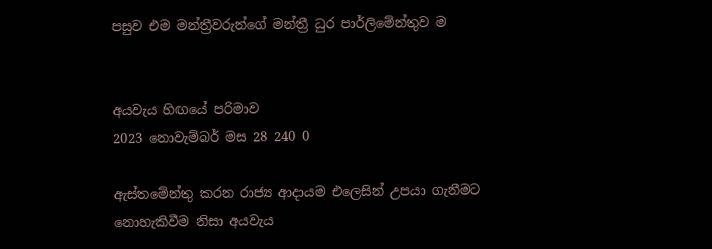පසුව එම මන්ත්‍රීවරුන්ගේ මන්ත්‍රී ධුර පාර්ලිමේන්තුව ම


අයවැය හිඟයේ පරිමාව
2023 නොවැම්බර් මස 28 240 0

ඇස්තමේන්තු කරන රාජ්‍ය ආදායම එලෙසින් උපයා ගැනීමට නොහැකිවීම නිසා අයවැය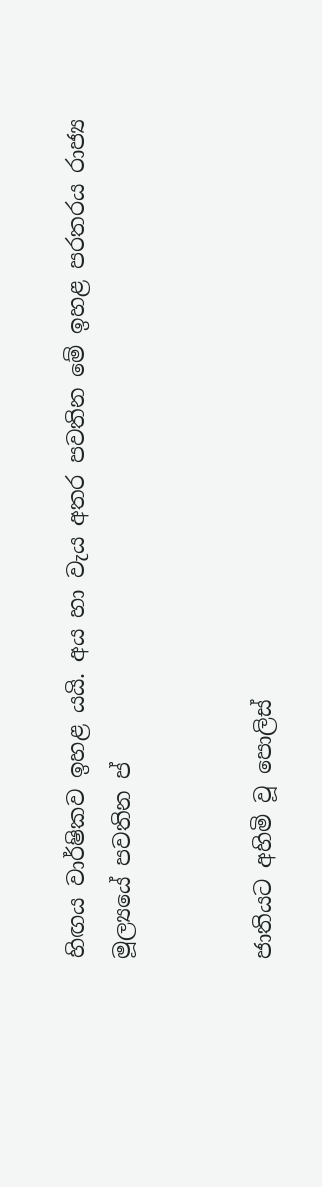හිඟය වාර්ෂිකව ඉහළ යයි. අය හා වැය අතර පවතින මේ ඉහළ පරතරය රාජ්‍ය මූල්‍යයේ පවතින ප්‍


ජාතියට අහිමි වූ පොලිස්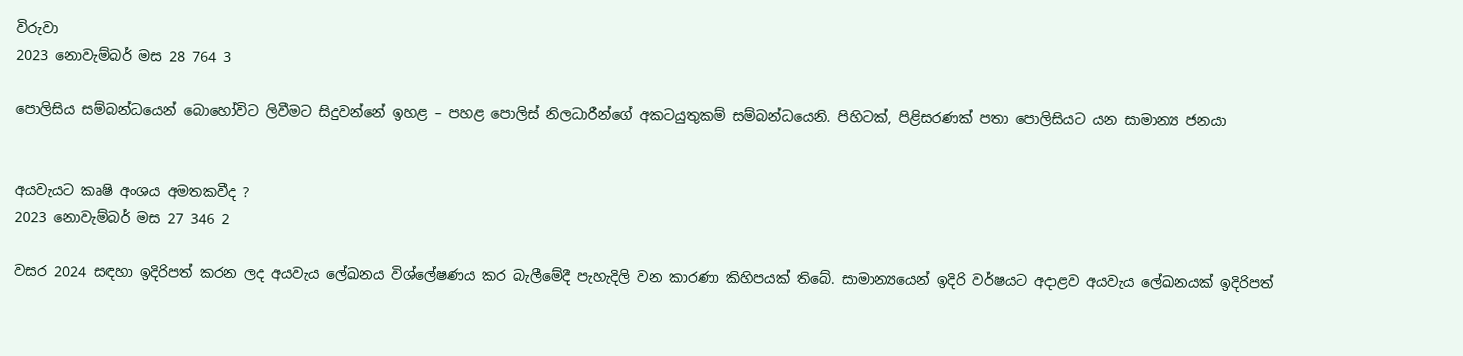විරුවා
2023 නොවැම්බර් මස 28 764 3

පොලිසිය සම්බන්ධයෙන් බොහෝවිට ලිවීමට සිදුවන්නේ ඉහළ – පහළ පොලිස් නිලධාරීන්ගේ අකටයුතුකම් සම්බන්ධයෙනි. පිහිටක්, පිළිසරණක් පතා පොලිසියට යන සාමාන්‍ය ජනයා


අයවැයට කෘෂි අංශය අමතකවීද ?
2023 නොවැම්බර් මස 27 346 2

වසර 2024 සඳහා ඉදිරිපත් කරන ලද අයවැය ලේඛනය විශ්ලේෂණය කර බැලීමේදී පැහැදිලි වන කාරණා කිහිපයක් තිබේ. සාමාන්‍යයෙන් ඉදිරි වර්ෂයට අදාළව අයවැය ලේඛනයක් ඉදිරිපත්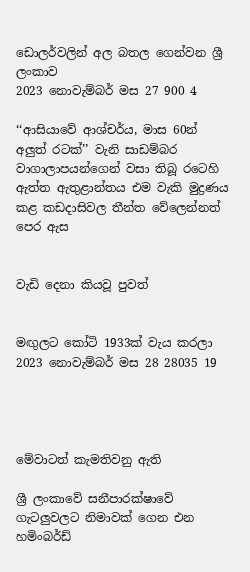ඩොලර්වලින් අල බතල ගෙන්වන ශ්‍රී ලංකාව
2023 නොවැම්බර් මස 27 900 4

‘‘ආසියාවේ ආශ්චර්ය, මාස 60න් අලුත් රටක්’’ වැනි සාඩම්බර වාගාලාපයන්ගෙන් වසා තිබූ රටෙහි ඇත්ත ඇතුළාන්තය එම වැකි මුද්‍රණය කළ කඩදාසිවල තීන්ත වේලෙන්නත් පෙර ඇස


වැඩි දෙනා කියවූ පුවත්


මඟුලට කෝටි 1933ක් වැය කරලා
2023 නොවැම්බර් මස 28 28035 19




මේවාටත් කැමතිවනු ඇති

ශ්‍රී ලංකාවේ සනීපාරක්ෂාවේ ගැටලුවලට නිමාවක් ගෙන එන හමිංබර්ඩ්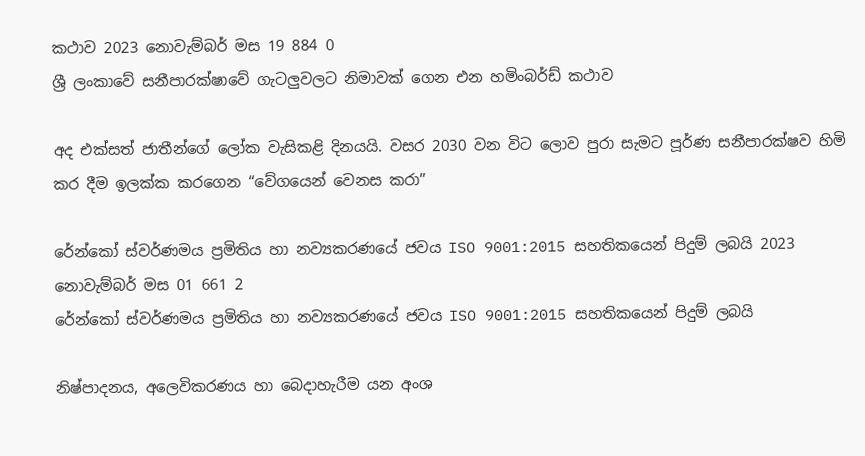කථාව 2023 නොවැම්බර් මස 19 884 0
ශ්‍රී ලංකාවේ සනීපාරක්ෂාවේ ගැටලුවලට නිමාවක් ගෙන එන හමිංබර්ඩ් කථාව

අද එක්සත් ජාතීන්ගේ ලෝක වැසිකළි දිනයයි. වසර 2030 වන විට ලොව පුරා සැමට පූර්ණ සනීපාරක්ෂව හිමි කර දීම ඉලක්ක කරගෙන “වේගයෙන් වෙනස කරා”

රේන්කෝ ස්වර්ණමය ප්‍රමිතිය හා නව්‍යකරණයේ ජවය ISO 9001:2015 සහතිකයෙන් පිදුම් ලබයි 2023 නොවැම්බර් මස 01 661 2
රේන්කෝ ස්වර්ණමය ප්‍රමිතිය හා නව්‍යකරණයේ ජවය ISO 9001:2015 සහතිකයෙන් පිදුම් ලබයි

නිෂ්පාදනය, අලෙවිකරණය හා බෙදාහැරීම යන අංශ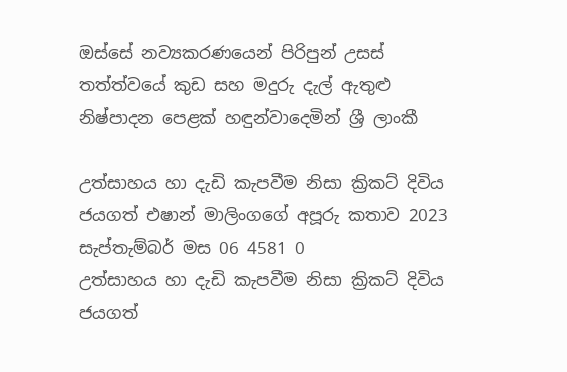ඔස්සේ නව්‍යකරණයෙන් පිරිපුන් උසස් තත්ත්වයේ කුඩ සහ මදුරු දැල් ඇතුළු නිෂ්පාදන පෙළක් හඳුන්වාදෙමින් ශ්‍රී ලාංකී

උත්සාහය හා දැඩි කැපවීම නිසා ක්‍රිකට් දිවිය ජයගත් එෂාන් මාලිංගගේ අපූරු කතාව 2023 සැප්තැම්බර් මස 06 4581 0
උත්සාහය හා දැඩි කැපවීම නිසා ක්‍රිකට් දිවිය ජයගත්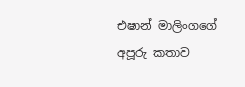එෂාන් මාලිංගගේ අපූරු කතාව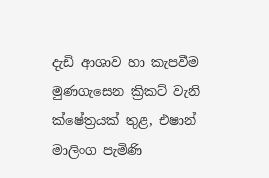දැඩි ආශාව හා කැපවීම මුණගැසෙන ක්‍රිකට් වැනි ක්ෂේත්‍රයක් තුළ, එෂාන් මාලිංග පැමිණි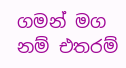ගමන් මග නම් එතරම්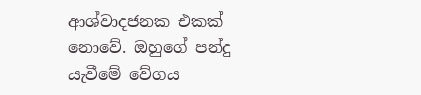ආශ්වාදජනක එකක් නොවේ. ඔහුගේ පන්දු යැවීමේ වේගය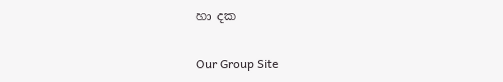හා දක

Our Group Site